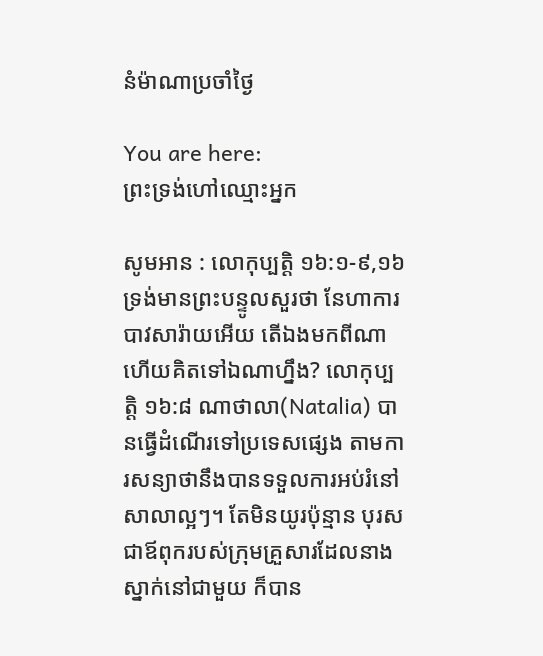នំម៉ាណាប្រចាំថ្ងៃ

You are here:
ព្រះទ្រង់ហៅឈ្មោះអ្នក

សូមអាន : លោកុប្បត្តិ ១៦:១-៩,១៦ ទ្រង់មានព្រះបន្ទូលសួរថា នែហាការ បាវសារ៉ាយអើយ តើឯងមកពីណា ហើយគិតទៅឯណាហ្នឹង? លោកុប្បត្តិ ១៦:៨ ណាថាលា(Natalia) បានធ្វើដំណើរទៅប្រទេសផ្សេង តាមការសន្យាថានឹងបានទទួលការអប់រំនៅសាលាល្អៗ។ តែមិនយូរប៉ុន្មាន បុរសជាឪពុករបស់ក្រុមគ្រួសារដែលនាងស្នាក់នៅជាមួយ ក៏បាន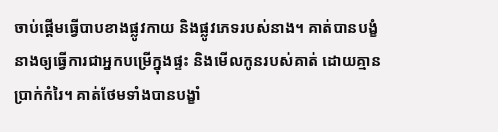ចាប់ផ្តើមធ្វើបាបខាងផ្លូវកាយ និងផ្លូវភេទរបស់នាង។ គាត់បានបង្ខំនាងឲ្យធ្វើការជាអ្នកបម្រើក្នុងផ្ទះ និងមើលកូនរបស់គាត់ ដោយគ្មានប្រាក់កំរៃ។ គាត់ថែមទាំងបានបង្ខាំ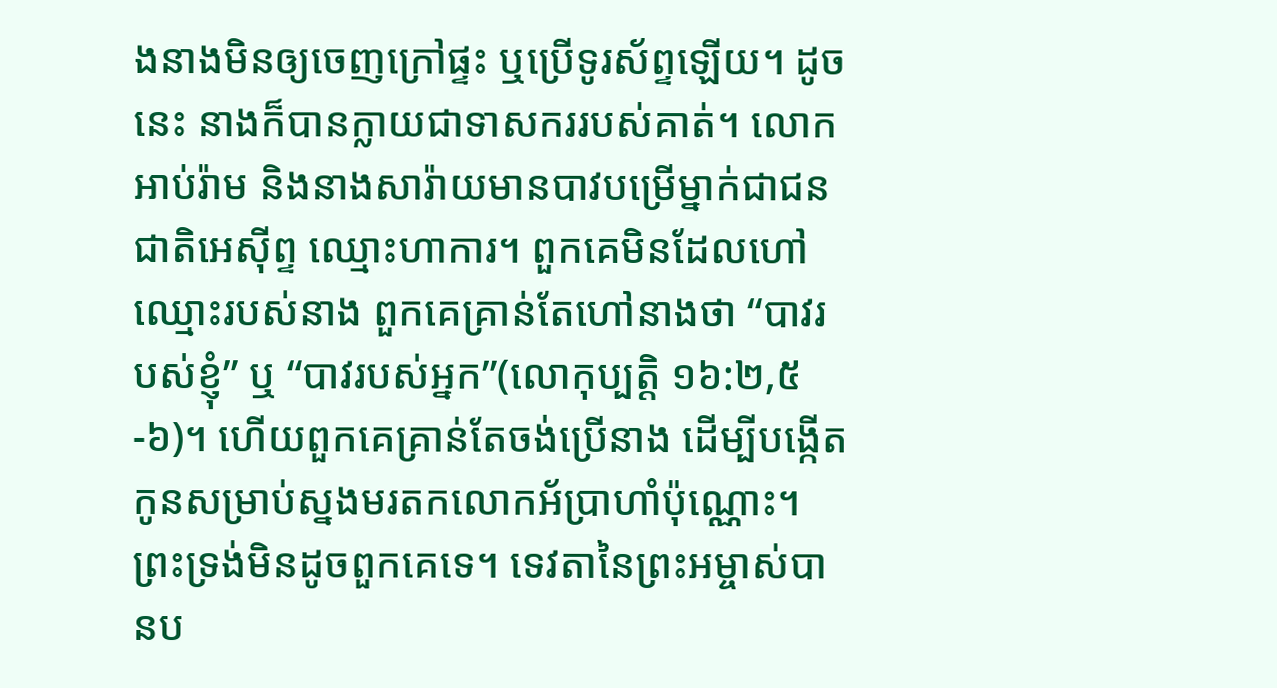ងនាងមិនឲ្យចេញក្រៅផ្ទះ ឬប្រើទូរស័ព្ទឡើយ។ ដូចនេះ នាងក៏បានក្លាយជាទាសកររបស់គាត់។ លោកអាប់រ៉ាម និងនាងសារ៉ាយមានបាវបម្រើម្នាក់ជាជនជាតិអេស៊ីព្ទ ឈ្មោះហាការ។ ពួកគេមិនដែលហៅឈ្មោះរបស់នាង ពួកគេគ្រាន់តែហៅនាងថា “បាវរបស់ខ្ញុំ” ឬ “បាវរបស់អ្នក”(លោកុប្បត្ដិ ១៦:២,៥-៦)។ ហើយពួកគេគ្រាន់តែចង់ប្រើនាង ដើម្បីបង្កើតកូនសម្រាប់ស្នងមរតកលោកអ័ប្រាហាំប៉ុណ្ណោះ។ ព្រះទ្រង់មិនដូចពួកគេទេ។ ទេវតានៃព្រះអម្ចាស់បានប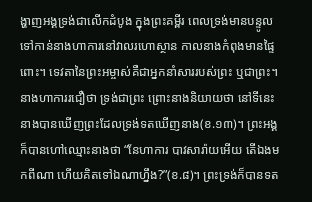ង្ហាញអង្គទ្រង់ជាលើកដំបូង ក្នុងព្រះគម្ពីរ ពេលទ្រង់មានបន្ទូលទៅកាន់នាងហាការនៅវាលរហោស្ថាន កាលនាងកំពុងមានផ្ទៃពោះ។ ទេវតានៃព្រះអម្ចាស់គឺជាអ្នកនាំសាររបស់ព្រះ ឬជាព្រះ។ នាងហាការរជឿថា ទ្រង់ជាព្រះ ព្រោះនាងនិយាយថា នៅទីនេះ នាងបានឃើញព្រះដែលទ្រង់ទតឃើញនាង(ខ.១៣)។ ព្រះអង្គក៏បានហៅឈ្មោះនាងថា “នែហាការ បាវសារ៉ាយអើយ តើឯងមកពីណា ហើយគិតទៅឯណាហ្នឹង?”(ខ.៨)។ ព្រះទ្រង់ក៏បានទត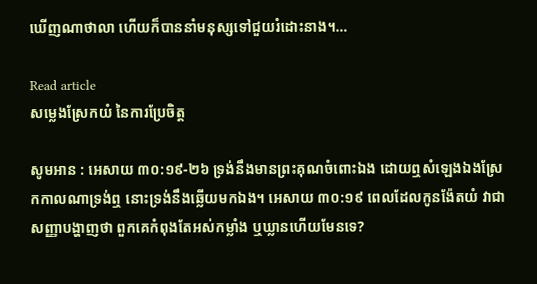ឃើញណាថាលា ហើយក៏បាននាំមនុស្សទៅជួយរំដោះនាង។…

Read article
សម្លេងស្រែកយំ នៃការប្រែចិត្ត

សូមអាន : អេសាយ ៣០:១៩-២៦ ទ្រង់នឹងមានព្រះគុណចំពោះឯង ដោយឮសំឡេងឯងស្រែកកាលណាទ្រង់ឮ នោះទ្រង់នឹងឆ្លើយមកឯង។ អេសាយ ៣០:១៩ ពេលដែលកូនង៉ែតយំ វាជាសញ្ញាបង្ហាញថា ពួកគេកំពុងតែអស់កម្លាំង ឬឃ្លានហើយមែនទេ?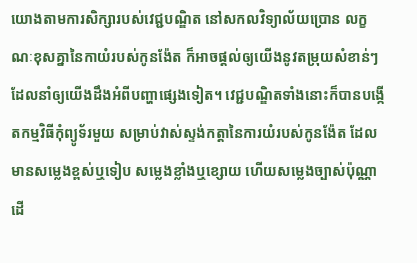យោងតាមការសិក្សារបស់វេជ្ជបណ្ឌិត នៅសកលវិទ្យាល័យប្រោន លក្ខណៈខុសគ្នានៃកាយំរបស់កូនង៉ែត ក៏អាចផ្តល់ឲ្យយើងនូវតម្រុយសំខាន់ៗ ដែលនាំឲ្យយើងដឹងអំពីបញ្ហាផ្សេងទៀត។ វេជ្ជបណ្ឌិតទាំងនោះក៏បានបង្កើតកម្មវិធីកុំព្យូទ័រមួយ សម្រាប់វាស់ស្ទង់កត្តានៃការយំរបស់កូនង៉ែត ដែលមានសម្លេងខ្ពស់ឬទៀប សម្លេងខ្លាំងឬខ្សោយ ហើយសម្លេងច្បាស់ប៉ុណ្ណា ដើ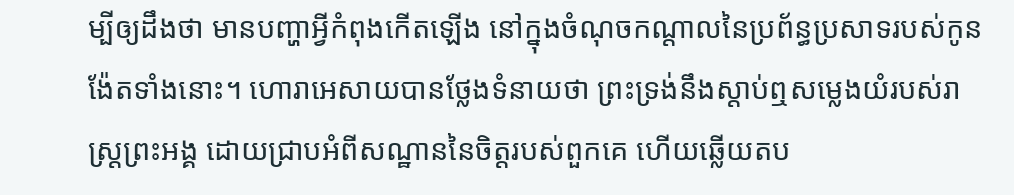ម្បីឲ្យដឹងថា មានបញ្ហាអ្វីកំពុងកើតឡើង នៅក្នុងចំណុចកណ្តាលនៃប្រព័ន្ធប្រសាទរបស់កូនង៉ែតទាំងនោះ។ ហោរាអេសាយបានថ្លែងទំនាយថា ព្រះទ្រង់នឹងស្តាប់ឮសម្លេងយំរបស់រាស្រ្តព្រះអង្គ ដោយជ្រាបអំពីសណ្ឋាននៃចិត្តរបស់ពួកគេ ហើយឆ្លើយតប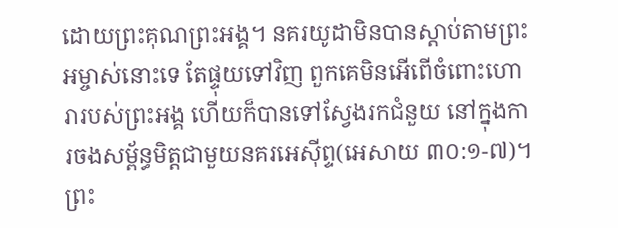ដោយព្រះគុណព្រះអង្គ។ នគរយូដាមិនបានស្តាប់តាមព្រះអម្ចាស់នោះទេ តែផ្ទុយទៅវិញ ពួកគេមិនអើពើចំពោះហោរារបស់ព្រះអង្គ ហើយក៏បានទៅស្វែងរកជំនួយ នៅក្នុងការចងសម្ព័ន្ធមិត្តជាមួយនគរអេស៊ីព្ទ(អេសាយ ៣០:១-៧)។ ព្រះ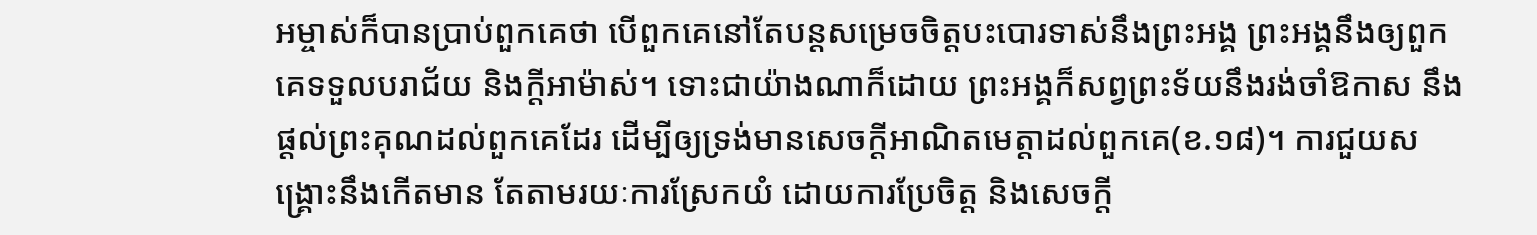អម្ចាស់ក៏បានប្រាប់ពួកគេថា បើពួកគេនៅតែបន្តសម្រេចចិត្តបះបោរទាស់នឹងព្រះអង្គ ព្រះអង្គនឹងឲ្យពួកគេទទួលបរាជ័យ និងក្តីអាម៉ាស់។ ទោះជាយ៉ាងណាក៏ដោយ ព្រះអង្គក៏សព្វព្រះទ័យនឹងរង់ចាំឱកាស នឹងផ្តល់ព្រះគុណដល់ពួកគេដែរ ដើម្បីឲ្យទ្រង់មានសេចក្តីអាណិតមេត្តាដល់ពួកគេ(ខ.១៨)។ ការជួយសង្គ្រោះនឹងកើតមាន តែតាមរយៈការស្រែកយំ ដោយការប្រែចិត្ត និងសេចក្តី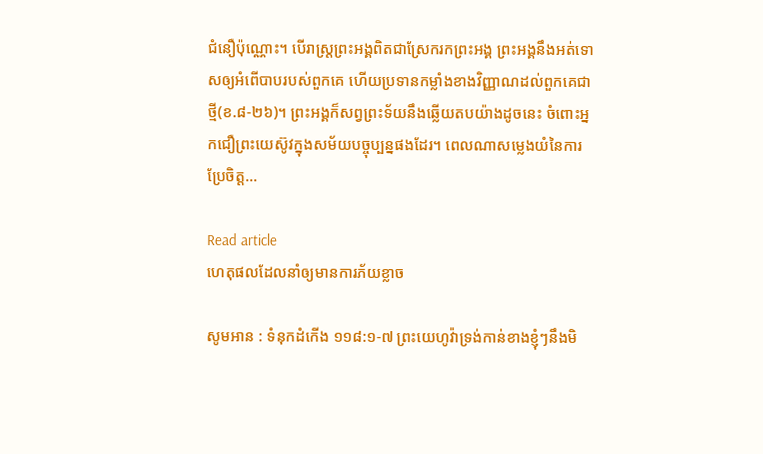ជំនឿប៉ុណ្ណោះ។ បើរាស្រ្តព្រះអង្គពិតជាស្រែករកព្រះអង្គ ព្រះអង្គនឹងអត់ទោសឲ្យអំពើបាបរបស់ពួកគេ ហើយប្រទានកម្លាំងខាងវិញ្ញាណដល់ពួកគេជាថ្មី(ខ.៨-២៦)។ ព្រះអង្គក៏សព្វព្រះទ័យនឹងឆ្លើយតបយ៉ាងដូចនេះ ចំពោះអ្នកជឿព្រះយេស៊ូវក្នុងសម័យបច្ចុប្បន្នផងដែរ។ ពេលណាសម្លេងយំនៃការប្រែចិត្ត…

Read article
ហេតុផលដែលនាំឲ្យមានការភ័យខ្លាច

សូមអាន : ទំនុកដំកើង ១១៨:១-៧ ព្រះយេហូវ៉ាទ្រង់កាន់ខាងខ្ញុំៗនឹងមិ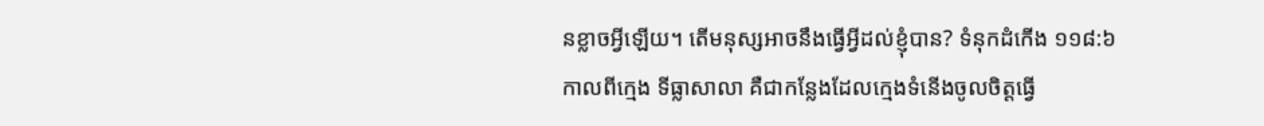នខ្លាចអ្វីឡើយ។ តើមនុស្សអាចនឹងធ្វើអ្វីដល់ខ្ញុំបាន? ទំនុកដំកើង ១១៨:៦ កាលពីក្មេង ទីធ្លាសាលា គឺជាកន្លែងដែលក្មេងទំនើងចូលចិត្តធ្វើ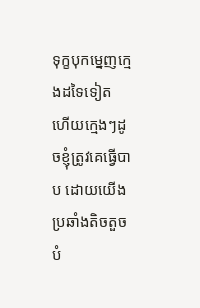ទុក្ខបុកម្នេញក្មេងដទៃទៀត ហើយក្មេងៗដូចខ្ញុំត្រូវគេធ្វើបាប ដោយយើងប្រឆាំងតិចតួចបំ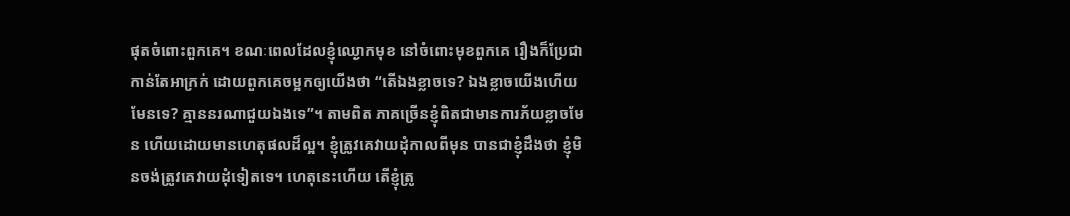ផុតចំពោះពួកគេ។ ខណៈពេលដែលខ្ញុំឈ្ងោកមុខ នៅចំពោះមុខពួកគេ រឿងក៏ប្រែជាកាន់តែអាក្រក់ ដោយពួកគេចម្អកឲ្យយើងថា “តើឯងខ្លាចទេ? ឯងខ្លាចយើងហើយ មែនទេ? គ្មាននរណាជួយឯងទេ”។ តាមពិត ភាគច្រើនខ្ញុំពិតជាមានការភ័យខ្លាចមែន ហើយដោយមានហេតុផលដ៏ល្អ។ ខ្ញុំត្រូវគេវាយដុំកាលពីមុន បានជាខ្ញុំដឹងថា ខ្ញុំមិនចង់ត្រូវគេវាយដុំទៀតទេ។ ហេតុនេះហើយ តើខ្ញុំត្រូ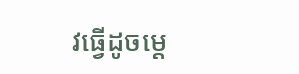វធ្វើដូចម្តេ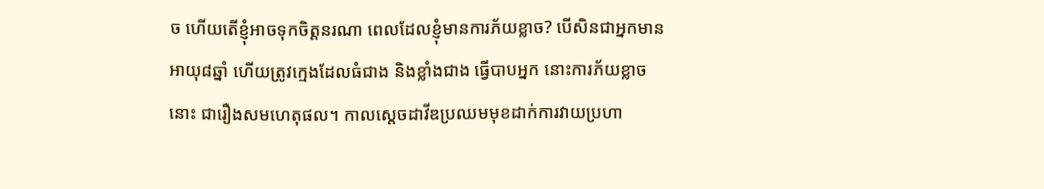ច ហើយតើខ្ញុំអាចទុកចិត្តនរណា ពេលដែលខ្ញុំមានការភ័យខ្លាច? បើសិនជាអ្នកមានអាយុ៨ឆ្នាំ ហើយត្រូវក្មេងដែលធំជាង និងខ្លាំងជាង ធ្វើបាបអ្នក នោះការភ័យខ្លាចនោះ ជារឿងសមហេតុផល។ កាលស្តេចដាវីឌប្រឈមមុខដាក់ការវាយប្រហា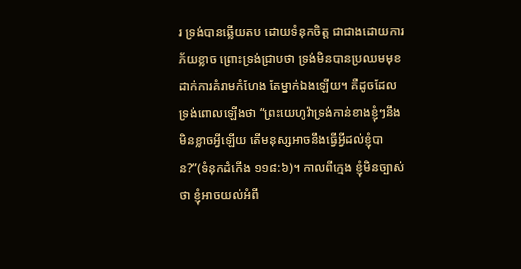រ ទ្រង់បានឆ្លើយតប ដោយទំនុកចិត្ត ជាជាងដោយការភ័យខ្លាច ព្រោះទ្រង់ជ្រាបថា ទ្រង់មិនបានប្រឈមមុខដាក់ការគំរាមកំហែង តែម្នាក់ឯងឡើយ។ គឺដូចដែលទ្រង់ពោលឡើងថា “ព្រះយេហូវ៉ាទ្រង់កាន់ខាងខ្ញុំៗនឹងមិនខ្លាចអ្វីឡើយ តើមនុស្សអាចនឹងធ្វើអ្វីដល់ខ្ញុំបាន?”(ទំនុកដំកើង ១១៨:៦)។ កាលពីក្មេង ខ្ញុំមិនច្បាស់ថា ខ្ញុំអាចយល់អំពី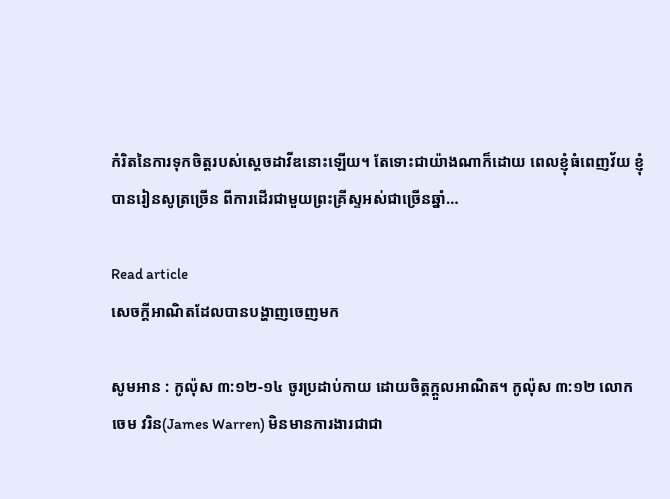កំរិតនៃការទុកចិត្តរបស់ស្តេចដាវីឌនោះឡើយ។ តែទោះជាយ៉ាងណាក៏ដោយ ពេលខ្ញុំធំពេញវ័យ ខ្ញុំបានរៀនសូត្រច្រើន ពីការដើរជាមួយព្រះគ្រីស្ទអស់ជាច្រើនឆ្នាំ…

Read article
សេចក្តីអាណិតដែលបានបង្ហាញចេញមក

សូមអាន : កូល៉ុស ៣:១២-១៤ ចូរប្រដាប់កាយ ដោយចិត្តក្តួលអាណិត។ កូល៉ុស ៣:១២ លោកចេម វរិន(James Warren) មិនមានការងារជាជា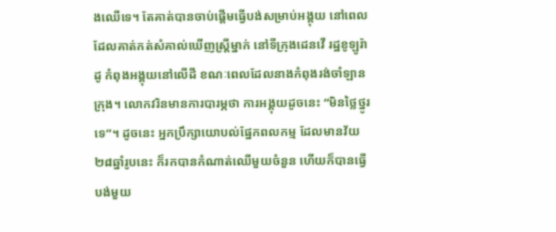ងឈើទេ។ តែគាត់បានចាប់ផ្តើមធ្វើបង់សម្រាប់អង្គុយ នៅពេលដែលគាត់កត់សំគាល់ឃើញស្រ្តីម្នាក់ នៅទីក្រុងដេនវើ រដ្ឋខូឡូរ៉ាដូ កំពុងអង្គុយនៅលើដី ខណៈពេលដែលនាងកំពុងរង់ចាំឡានក្រុង។ លោកវរិនមានការបារម្ភថា ការអង្គុយដូចនេះ “មិនថ្លៃថ្នូរទេ”។ ដូចនេះ អ្នកប្រឹក្សាយោបល់ផ្នែកពលកម្ម ដែលមានវ័យ២៨ឆ្នាំរូបនេះ ក៏រកបានកំណាត់ឈើមួយចំនួន ហើយក៏បានធ្វើបង់មួយ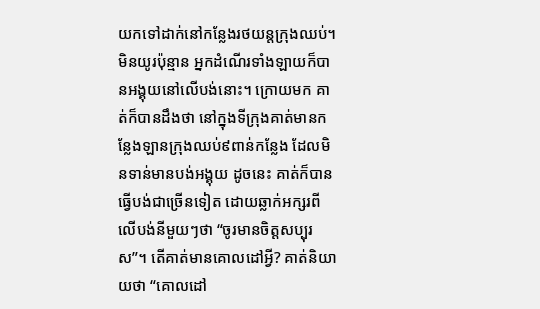យកទៅដាក់នៅកន្លែងរថយន្តក្រុងឈប់។ មិនយូរប៉ុន្មាន អ្នកដំណើរទាំងឡាយក៏បានអង្គុយនៅលើបង់នោះ។ ក្រោយមក គាត់ក៏បានដឹងថា នៅក្នុងទីក្រុងគាត់មានកន្លែងឡានក្រុងឈប់៩ពាន់កន្លែង ដែលមិនទាន់មានបង់អង្គុយ ដូចនេះ គាត់ក៏បានធ្វើបង់ជាច្រើនទៀត ដោយឆ្លាក់អក្សរពីលើបង់នីមួយៗថា “ចូរមានចិត្តសប្បុរស”។ តើគាត់មានគោលដៅអ្វី? គាត់និយាយថា “គោលដៅ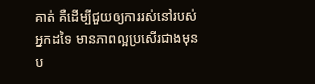គាត់ គឺដើម្បីជួយឲ្យការរស់នៅរបស់អ្នកដទៃ មានភាពល្អប្រសើរជាងមុនប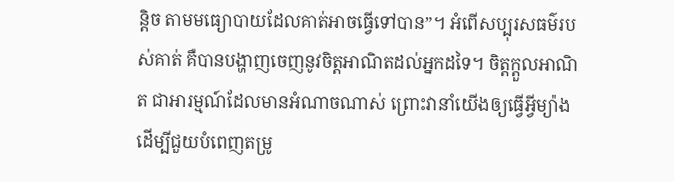ន្តិច តាមមធ្យោបាយដែលគាត់អាចធ្វើទៅបាន”។ អំពើសប្បុរសធម៌របស់គាត់ គឺបានបង្ហាញចេញនូវចិត្តអាណិតដល់អ្នកដទៃ។ ចិត្តក្ដួលអាណិត ជាអារម្មណ៍ដែលមានអំណាចណាស់ ព្រោះវានាំយើងឲ្យធ្វើអ្វីម្យ៉ាង ដើម្បីជួយបំពេញតម្រូ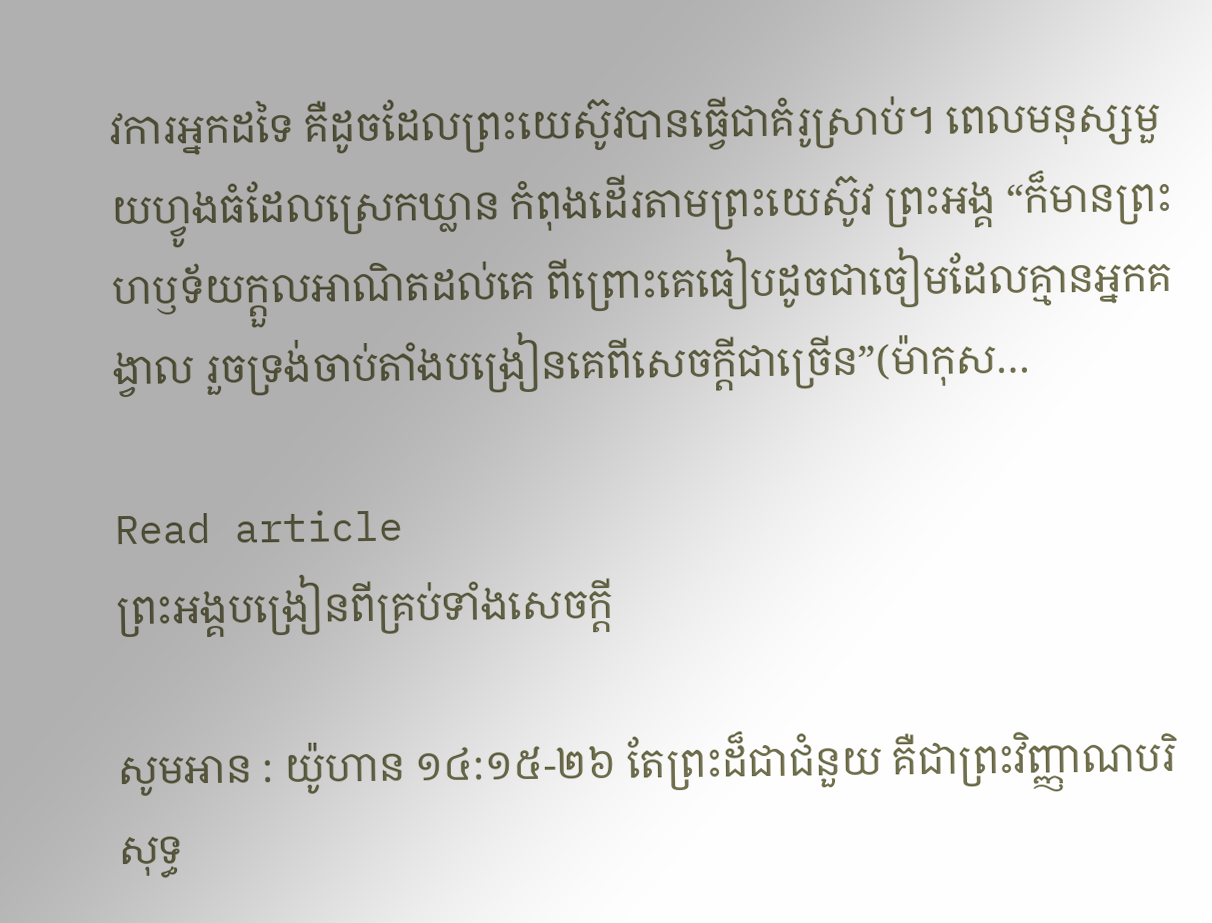វការអ្នកដទៃ គឺដូចដែលព្រះយេស៊ូវបានធ្វើជាគំរូស្រាប់។ ពេលមនុស្សមួយហ្វូងធំដែលស្រេកឃ្លាន កំពុងដើរតាមព្រះយេស៊ូវ ព្រះអង្គ “ក៏មានព្រះហឫទ័យក្ដួលអាណិតដល់គេ ពីព្រោះគេធៀបដូចជាចៀមដែលគ្មានអ្នកគង្វាល រួចទ្រង់ចាប់តាំងបង្រៀនគេពីសេចក្តីជាច្រើន”(ម៉ាកុស…

Read article
ព្រះអង្គបង្រៀនពីគ្រប់ទាំងសេចក្តី

សូមអាន : យ៉ូហាន ១៤:១៥-២៦ តែព្រះដ៏ជាជំនួយ គឺជាព្រះវិញ្ញាណបរិសុទ្ធ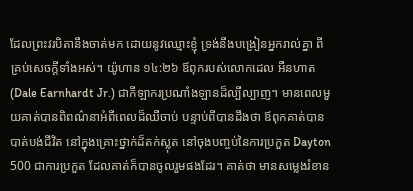ដែលព្រះវរបិតានឹងចាត់មក ដោយនូវឈ្មោះខ្ញុំ ទ្រង់នឹងបង្រៀនអ្នករាល់គ្នា ពីគ្រប់សេចក្តីទាំងអស់។ យ៉ូហាន ១៤:២៦ ឪពុករបស់លោកដេល អឺនហាត(Dale Earnhardt Jr.) ជាកីឡាករប្រណាំងឡានដ៏ល្បីល្បាញ។ មានពេលមួយគាត់បានពិពណ៌នាអំពីពេលដ៏ឈឺចាប់ បន្ទាប់ពីបានដឹងថា ឪពុកគាត់បានបាត់បង់ជីវិត នៅក្នុងគ្រោះថ្នាក់ដ៏តក់ស្លុត នៅចុងបញ្ចប់នៃការប្រកួត Dayton 500 ជាការប្រកួត ដែលគាត់ក៏បានចូលរួមផងដែរ។ គាត់ថា មានសម្លេងរំខាន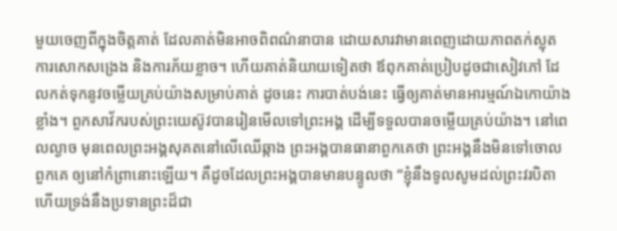មួយចេញពីក្នុងចិត្តគាត់ ដែលគាត់មិនអាចពិពណ៌នាបាន ដោយសារវាមានពេញដោយភាពតក់ស្លុត ការសោកសង្រេង និងការភ័យខ្លាច។ ហើយគាត់និយាយទៀតថា ឪពុកគាត់ប្រៀបដូចជាសៀវភៅ ដែលកត់ទុកនូវចម្លើយគ្រប់យ៉ាងសម្រាប់គាត់ ដូចនេះ ការបាត់បង់នេះ ធ្វើឲ្យគាត់មានអារម្មណ៍ឯកោយ៉ាងខ្លាំង។ ពួកសាវ័ករបស់ព្រះយេស៊ូវបានរៀនមើលទៅព្រះអង្គ ដើម្បីទទួលបានចម្លើយគ្រប់យ៉ាង។ នៅពេលល្ងាច មុនពេលព្រះអង្គសុគតនៅលើឈើឆ្កាង ព្រះអង្គបានធានាពួកគេថា ព្រះអង្គនឹងមិនទៅចោលពួកគេ ឲ្យនៅកំព្រានោះឡើយ។ គឺដូចដែលព្រះអង្គបានមានបន្ទូលថា “ខ្ញុំនឹងទូលសូមដល់ព្រះវរបិតា ហើយទ្រង់នឹងប្រទានព្រះដ៏ជា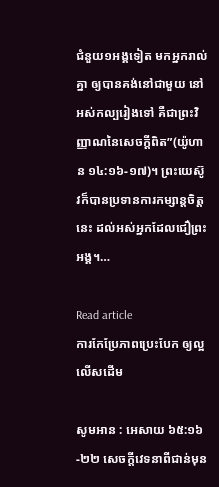ជំនួយ១អង្គទៀត មកអ្នករាល់គ្នា ឲ្យបានគង់នៅជាមួយ នៅអស់កល្បរៀងទៅ គឺជាព្រះវិញ្ញាណនៃសេចក្តីពិត”(យ៉ូហាន ១៤:១៦-១៧)។ ព្រះយេស៊ូវក៏បានប្រទានការកម្សាន្តចិត្តនេះ ដល់អស់អ្នកដែលជឿព្រះអង្គ។…

Read article
ការកែប្រែភាពប្រេះបែក ឲ្យល្អលើសដើម

សូមអាន : អេសាយ ៦៥:១៦-២២ សេចក្តីវេទនាពីជាន់មុន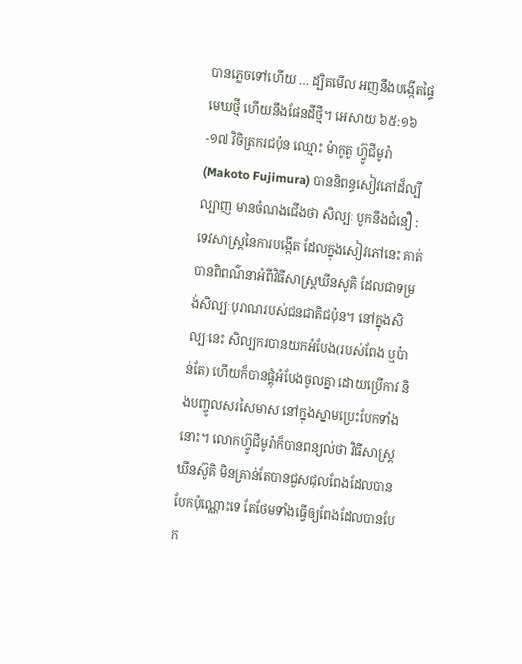បានភ្លេចទៅហើយ … ដ្បិតមើល អញនឹងបង្កើតផ្ទៃមេឃថ្មី ហើយនឹងផែនដីថ្មី។ អេសាយ ៦៥:១៦-១៧ វិចិត្រករជប៉ុន ឈ្មោះ ម៉ាកូតូ ហ្វ៊ូជីមូរ៉ា(Makoto Fujimura) បាននិពន្ធសៀវភៅដ៏ល្បីល្បាញ មានចំណងជើងថា សិល្បៈ បូកនឹងជំនឿ : ទេវសាស្ត្រនៃការបង្កើត ដែលក្នុងសៀវភៅនេះ គាត់បានពិពណ៌នាអំពីវិធីសាស្ត្រឃីនសូគិ ដែលជាទម្រង់សិល្បៈបុរាណរបស់ជនជាតិជប៉ុន។ នៅក្នុងសិល្បៈនេះ សិល្បករបានយកអំបែង(របស់ពែង ឬប៉ាន់តែ) ហើយក៏បានផ្គុំអំបែងចូលគ្នា ដោយប្រើកាវ និងបញ្ចូលសរសៃមាស នៅក្នុងស្នាមប្រេះបែកទាំងនោះ។ លោកហ្វ៊ូជីមូរ៉ាក៏បានពន្យល់ថា វិធីសាស្រ្តឃីនស៊ូគិ មិនគ្រាន់តែបានជួសជុលពែងដែលបានបែកប៉ុណ្ណោះទេ តែថែមទាំងធ្វើឲ្យពែងដែលបានបែក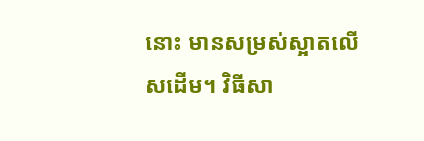នោះ មានសម្រស់ស្អាតលើសដើម។ វិធីសា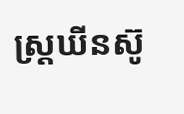ស្រ្តឃីនស៊ូ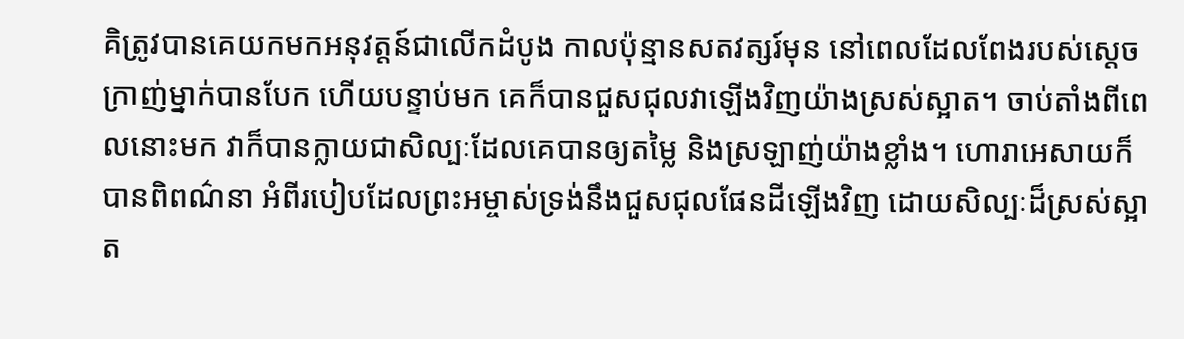គិត្រូវបានគេយកមកអនុវត្តន៍ជាលើកដំបូង កាលប៉ុន្មានសតវត្សរ៍មុន នៅពេលដែលពែងរបស់ស្តេចក្រាញ់ម្នាក់បានបែក ហើយបន្ទាប់មក គេក៏បានជួសជុលវាឡើងវិញយ៉ាងស្រស់ស្អាត។ ចាប់តាំងពីពេលនោះមក វាក៏បានក្លាយជាសិល្បៈដែលគេបានឲ្យតម្លៃ និងស្រឡាញ់យ៉ាងខ្លាំង។ ហោរាអេសាយក៏បានពិពណ៌នា អំពីរបៀបដែលព្រះអម្ចាស់ទ្រង់នឹងជួសជុលផែនដីឡើងវិញ ដោយសិល្បៈដ៏ស្រស់ស្អាត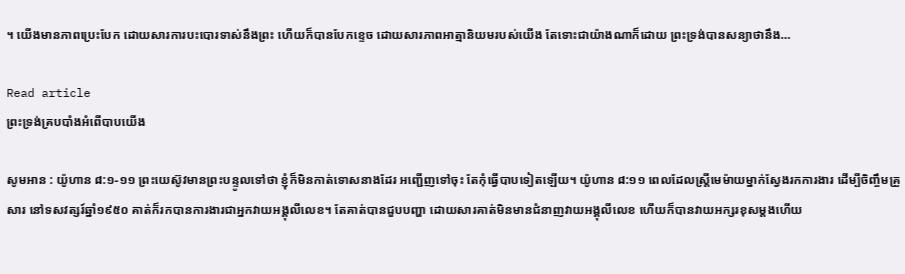។ យើងមានភាពប្រេះបែក ដោយសារការបះបោរទាស់នឹងព្រះ ហើយក៏បានបែកខ្ទេច ដោយសារភាពអាត្មានិយមរបស់យើង តែទោះជាយ៉ាងណាក៏ដោយ ព្រះទ្រង់បានសន្យាថានឹង…

Read article
ព្រះទ្រង់គ្របបាំងអំពើបាបយើង

សូមអាន : យ៉ូហាន ៨:១-១១ ព្រះយេស៊ូវមានព្រះបន្ទូលទៅថា ខ្ញុំក៏មិនកាត់ទោសនាងដែរ អញ្ជើញទៅចុះ តែកុំធ្វើបាបទៀតឡើយ។ យ៉ូហាន ៨:១១ ពេលដែលស្រ្តីមេម៉ាយម្នាក់ស្វែងរកការងារ ដើម្បីចិញ្ចឹមគ្រួសារ នៅទសវត្សរ៍ឆ្នាំ១៩៥០ គាត់ក៏រកបានការងារជាអ្នកវាយអង្គុលីលេខ។ តែគាត់បានជួបបញ្ហា ដោយសារគាត់មិនមានជំនាញវាយអង្គុលីលេខ ហើយក៏បានវាយអក្សរខុសម្តងហើយ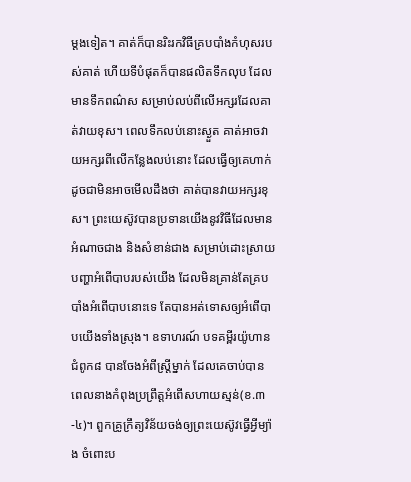ម្តងទៀត។ គាត់ក៏បានរិះរកវិធីគ្របបាំងកំហុសរបស់គាត់ ហើយទីបំផុតក៏បានផលិតទឹកលុប ដែលមានទឹកពណ៌ស សម្រាប់លប់ពីលើអក្សរដែលគាត់វាយខុស។ ពេលទឹកលប់នោះស្ងួត គាត់អាចវាយអក្សរពីលើកន្លែងលប់នោះ ដែលធ្វើឲ្យគេហាក់ដូចជាមិនអាចមើលដឹងថា គាត់បានវាយអក្សរខុស។ ព្រះយេស៊ូវបានប្រទានយើងនូវវិធីដែលមានអំណាចជាង និងសំខាន់ជាង សម្រាប់ដោះស្រាយបញ្ហាអំពើបាបរបស់យើង ដែលមិនគ្រាន់តែគ្របបាំងអំពើបាបនោះទេ តែបានអត់ទោសឲ្យអំពើបាបយើងទាំងស្រុង។ ឧទាហរណ៍ បទគម្ពីរយ៉ូហាន ជំពូក៨ បានចែងអំពីស្រ្តីម្នាក់ ដែលគេចាប់បាន ពេលនាងកំពុងប្រព្រឹត្តអំពើសហាយស្មន់(ខ.៣-៤)។ ពួកគ្រូក្រឹត្យវិន័យចង់ឲ្យព្រះយេស៊ូវធ្វើអ្វីម្យ៉ាង ចំពោះប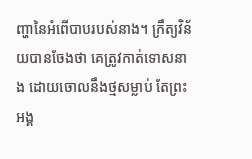ញ្ហានៃអំពើបាបរបស់នាង។ ក្រឹត្យវិន័យបានចែងថា គេត្រូវកាត់ទោសនាង ដោយចោលនឹងថ្មសម្លាប់ តែព្រះអង្គ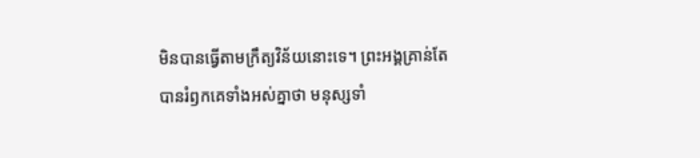មិនបានធ្វើតាមក្រឹត្យវិន័យនោះទេ។ ព្រះអង្គគ្រាន់តែបានរំឭកគេទាំងអស់គ្នាថា មនុស្សទាំ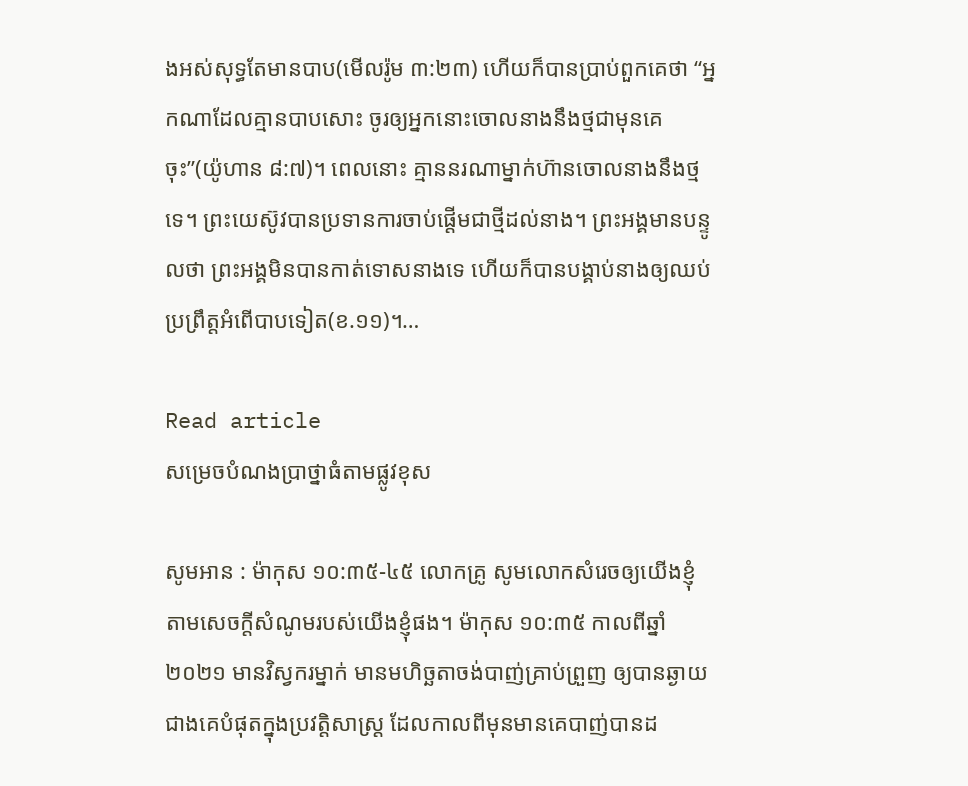ងអស់សុទ្ធតែមានបាប(មើលរ៉ូម ៣:២៣) ហើយក៏បានប្រាប់ពួកគេថា “អ្នកណាដែលគ្មានបាបសោះ ចូរឲ្យអ្នកនោះចោលនាងនឹងថ្មជាមុនគេចុះ”(យ៉ូហាន ៨:៧)។ ពេលនោះ គ្មាននរណាម្នាក់ហ៊ានចោលនាងនឹងថ្មទេ។ ព្រះយេស៊ូវបានប្រទានការចាប់ផ្តើមជាថ្មីដល់នាង។ ព្រះអង្គមានបន្ទូលថា ព្រះអង្គមិនបានកាត់ទោសនាងទេ ហើយក៏បានបង្គាប់នាងឲ្យឈប់ប្រព្រឹត្តអំពើបាបទៀត(ខ.១១)។…

Read article
សម្រេចបំណងប្រាថ្នាធំតាមផ្លូវខុស

សូមអាន : ម៉ាកុស ១០:៣៥-៤៥ លោកគ្រូ សូមលោកសំរេចឲ្យយើងខ្ញុំ តាមសេចក្តីសំណូមរបស់យើងខ្ញុំផង។ ម៉ាកុស ១០:៣៥ កាលពីឆ្នាំ២០២១ មានវិស្វករម្នាក់ មានមហិច្ឆតាចង់បាញ់គ្រាប់ព្រួញ ឲ្យបានឆ្ងាយជាងគេបំផុតក្នុងប្រវត្តិសាស្ត្រ ដែលកាលពីមុនមានគេបាញ់បានដ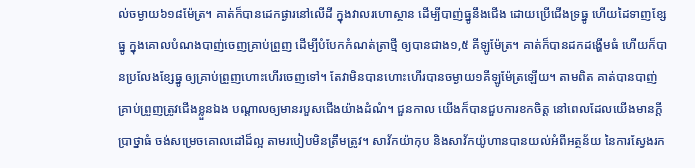ល់ចម្ងាយ៦១៨ម៉ែត្រ។ គាត់ក៏បានដេកផ្ងារនៅលើដី ក្នុងវាលរហោស្ថាន ដើម្បីបាញ់ធ្នូនឹងជើង ដោយប្រើជើងទ្រធ្នូ ហើយដៃទាញខ្សែធ្នូ ក្នុងគោលបំណងបាញ់ចេញគ្រាប់ព្រួញ ដើម្បីបំបែកកំណត់ត្រាថ្មី ឲ្យបានជាង១,៥ គីឡូម៉ែត្រ។ គាត់ក៏បានដកដង្ហើមធំ ហើយក៏បានប្រលែងខ្សែធ្នូ ឲ្យគ្រាប់ព្រួញហោះហើរចេញទៅ។ តែវាមិនបានហោះហើរបានចម្ងាយ១គីឡូម៉ែត្រឡើយ។ តាមពិត គាត់បានបាញ់គ្រាប់ព្រួញត្រូវជើងខ្លួនឯង បណ្តាលឲ្យមានរបួសជើងយ៉ាងដំណំ។ ជួនកាល យើងក៏បានជួបការខកចិត្ត នៅពេលដែលយើងមានក្តីប្រាថ្នាធំ ចង់សម្រេចគោលដៅដ៏ល្អ តាមរបៀបមិនត្រឹមត្រូវ។ សាវ័កយ៉ាកុប និងសាវ័កយ៉ូហានបានយល់អំពីអត្ថន័យ នៃការស្វែងរក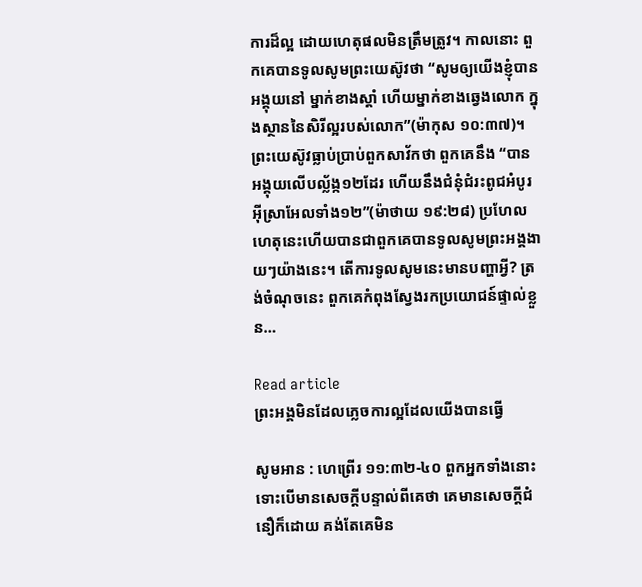ការដ៏ល្អ ដោយហេតុផលមិនត្រឹមត្រូវ។ កាលនោះ ពួកគេបានទូលសូមព្រះយេស៊ូវថា “សូមឲ្យយើងខ្ញុំបានអង្គុយនៅ ម្នាក់ខាងស្តាំ ហើយម្នាក់ខាងឆ្វេងលោក ក្នុងស្ថាននៃសិរីល្អរបស់លោក”(ម៉ាកុស ១០:៣៧)។ ព្រះយេស៊ូវធ្លាប់ប្រាប់ពួកសាវ័កថា ពួកគេនឹង “បានអង្គុយលើបល្ល័ង្ក១២ដែរ ហើយនឹងជំនុំជំរះពូជអំបូរអ៊ីស្រាអែលទាំង១២”(ម៉ាថាយ ១៩:២៨) ប្រហែលហេតុនេះហើយបានជាពួកគេបានទូលសូមព្រះអង្គងាយៗយ៉ាងនេះ។ តើការទូលសូមនេះមានបញ្ហាអ្វី? ត្រង់ចំណុចនេះ ពួកគេកំពុងស្វែងរកប្រយោជន៍ផ្ទាល់ខ្លួន…

Read article
ព្រះអង្គមិនដែលភ្លេចការល្អដែលយើងបានធ្វើ

សូមអាន : ហេព្រើរ ១១:៣២-៤០ ពួកអ្នកទាំងនោះ ទោះបើមានសេចក្តីបន្ទាល់ពីគេថា គេមានសេចក្តីជំនឿក៏ដោយ គង់តែគេមិន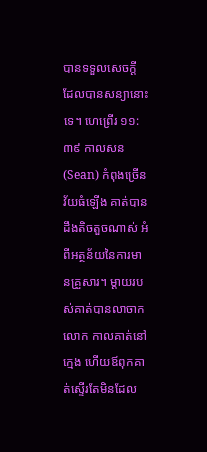បានទទួលសេចក្តី ដែលបានសន្យានោះទេ។ ហេព្រើរ ១១:៣៩ កាលសន(Sean) កំពុងច្រើនវ័យធំឡើង គាត់បានដឹងតិចតួចណាស់ អំពីអត្ថន័យនៃការមានគ្រួសារ។ ម្តាយរបស់គាត់បានលាចាកលោក កាលគាត់នៅក្មេង ហើយឪពុកគាត់ស្ទើរតែមិនដែល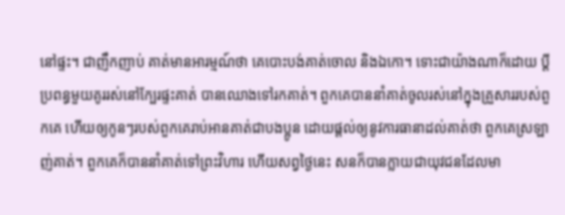នៅផ្ទះ។ ជាញឹកញាប់ គាត់មានអារម្មណ៍ថា គេបោះបង់គាត់ចោល និងឯកោ។ ទោះជាយ៉ាងណាក៏ដោយ ប្តីប្រពន្ធមួយគូររស់នៅក្បែរផ្ទះគាត់ បានឈោងទៅរកគាត់។ ពួកគេបាននាំគាត់ចូលរស់នៅក្នុងគ្រួសាររបស់ពួកគេ ហើយឲ្យកូនៗរបស់ពួកគេរាប់អានគាត់ជាបងប្អូន ដោយផ្តល់ឲ្យនូវការធានាដល់គាត់ថា ពួកគេស្រឡាញ់គាត់។ ពួកគេក៏បាននាំគាត់ទៅព្រះវិហារ ហើយសព្វថ្ងៃនេះ សនក៏បានក្លាយជាយុវជនដែលមា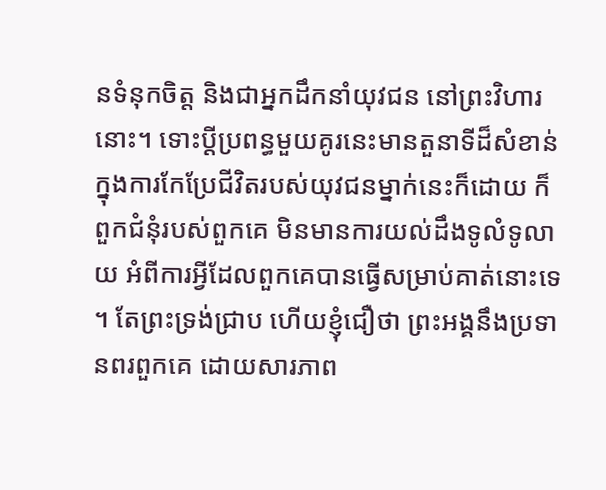នទំនុកចិត្ត និងជាអ្នកដឹកនាំយុវជន នៅព្រះវិហារនោះ។ ទោះប្តីប្រពន្ធមួយគូរនេះមានតួនាទីដ៏សំខាន់ ក្នុងការកែប្រែជីវិតរបស់យុវជនម្នាក់នេះក៏ដោយ ក៏ពួកជំនុំរបស់ពួកគេ មិនមានការយល់ដឹងទូលំទូលាយ អំពីការអ្វីដែលពួកគេបានធ្វើសម្រាប់គាត់នោះទេ។ តែព្រះទ្រង់ជ្រាប ហើយខ្ញុំជឿថា ព្រះអង្គនឹងប្រទានពរពួកគេ ដោយសារភាព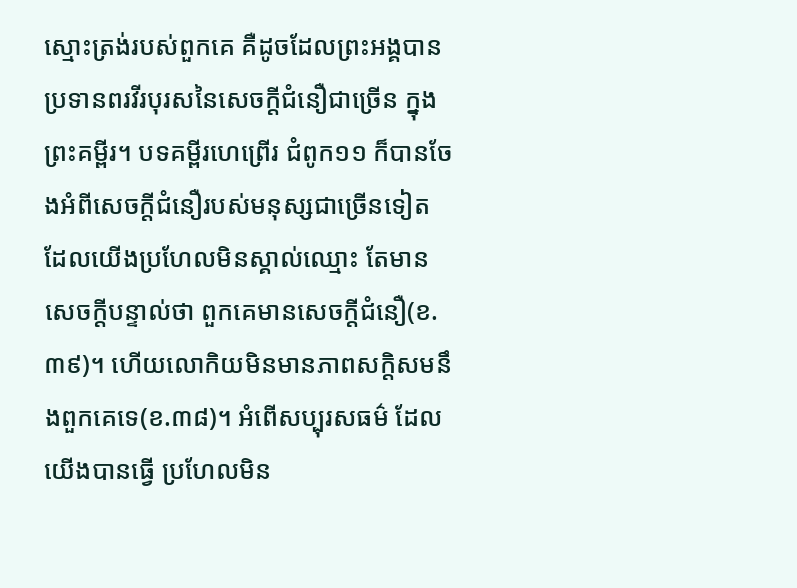ស្មោះត្រង់របស់ពួកគេ គឺដូចដែលព្រះអង្គបានប្រទានពរវីរបុរសនៃសេចក្តីជំនឿជាច្រើន ក្នុងព្រះគម្ពីរ។ បទគម្ពីរហេព្រើរ ជំពូក១១ ក៏បានចែងអំពីសេចក្តីជំនឿរបស់មនុស្សជាច្រើនទៀត ដែលយើងប្រហែលមិនស្គាល់ឈ្មោះ តែមានសេចក្តីបន្ទាល់ថា ពួកគេមានសេចក្តីជំនឿ(ខ.៣៩)។ ហើយលោកិយមិនមានភាពសក្តិសមនឹងពួកគេទេ(ខ.៣៨)។ អំពើសប្បុរសធម៌ ដែលយើងបានធ្វើ ប្រហែលមិន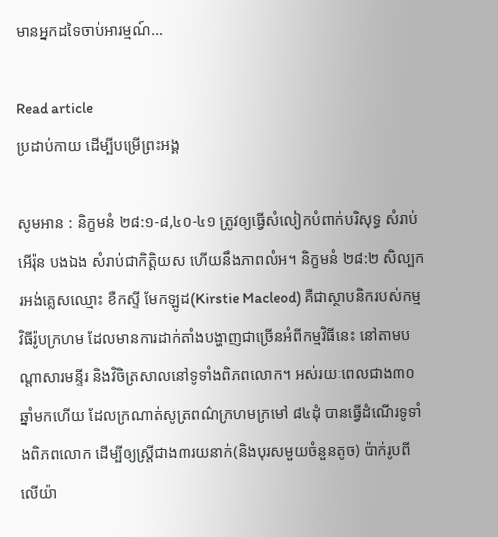មានអ្នកដទៃចាប់អារម្មណ៍…

Read article
ប្រដាប់កាយ ដើម្បីបម្រើព្រះអង្គ

សូមអាន : និក្ខមនំ ២៨:១-៨,៤០-៤១ ត្រូវឲ្យធ្វើសំលៀកបំពាក់បរិសុទ្ធ សំរាប់អើរ៉ុន បងឯង សំរាប់ជាកិត្តិយស ហើយនឹងភាពលំអ។ និក្ខមនំ ២៨:២ សិល្បករអង់គ្លេសឈ្មោះ ខឺកស្ទី មែកឡូដ(Kirstie Macleod) គឺជាស្ថាបនិករបស់កម្មវិធីរ៉ូបក្រហម ដែលមានការដាក់តាំងបង្ហាញជាច្រើនអំពីកម្មវិធីនេះ នៅតាមបណ្តាសារមន្ទីរ និងវិចិត្រសាលនៅទូទាំងពិភពលោក។ អស់រយៈពេលជាង៣០ឆ្នាំមកហើយ ដែលក្រណាត់សូត្រពណ៌ក្រហមក្រមៅ ៨៤ដុំ បានធ្វើដំណើរទូទាំងពិភពលោក ដើម្បីឲ្យស្រ្តីជាង៣រយនាក់(និងបុរសមួយចំនួនតូច) ប៉ាក់រូបពីលើយ៉ា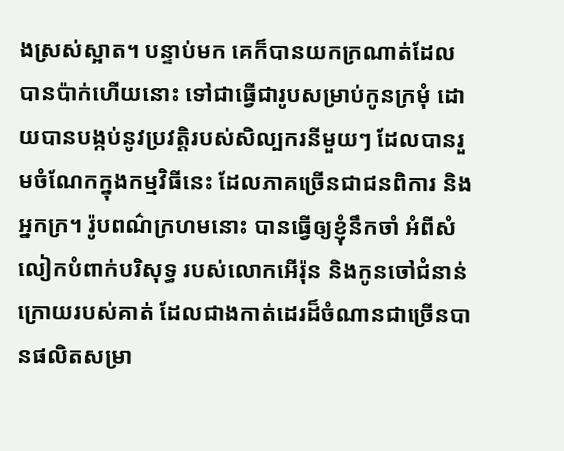ងស្រស់ស្អាត។ បន្ទាប់មក គេក៏បានយកក្រណាត់ដែលបានប៉ាក់ហើយនោះ ទៅជាធ្វើជារូបសម្រាប់កូនក្រមុំ ដោយបានបង្កប់នូវប្រវត្តិរបស់សិល្បករនីមួយៗ ដែលបានរួមចំណែកក្នុងកម្មវិធីនេះ ដែលភាគច្រើនជាជនពិការ និងអ្នកក្រ។ រ៉ូបពណ៌ក្រហមនោះ បានធ្វើឲ្យខ្ញុំនឹកចាំ អំពីសំលៀកបំពាក់បរិសុទ្ធ របស់លោកអើរ៉ុន និងកូនចៅជំនាន់ក្រោយរបស់គាត់ ដែលជាងកាត់ដេរដ៏ចំណានជាច្រើនបានផលិតសម្រា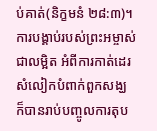ប់គាត់(និក្ខមនំ ២៨:៣)។ ការបង្គាប់របស់ព្រះអម្ចាស់ជាលម្អិត អំពីការកាត់ដេរសំលៀកបំពាក់ពួកសង្ឃ ក៏បានរាប់បញ្ចូលការតុប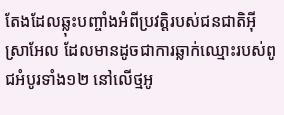តែងដែលឆ្លុះបញ្ចាំងអំពីប្រវត្តិរបស់ជនជាតិអ៊ីស្រាអែល ដែលមានដូចជាការឆ្លាក់ឈ្មោះរបស់ពូជអំបូរទាំង១២ នៅលើថ្មអូ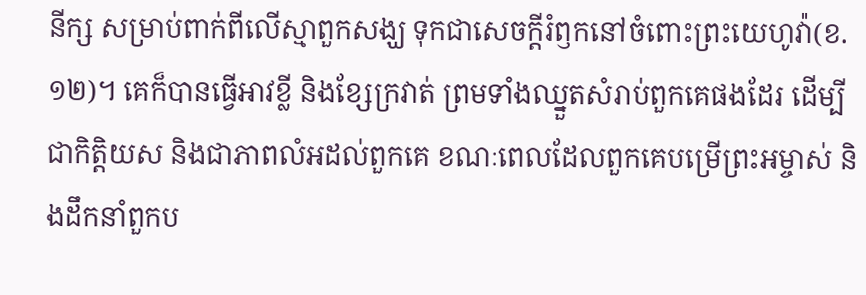នីក្ស សម្រាប់ពាក់ពីលើស្មាពួកសង្ឃ ទុកជាសេចក្តីរំឭកនៅចំពោះព្រះយេហូវ៉ា(ខ.១២)។ គេក៏បានធ្វើអាវខ្លី និងខ្សែក្រវាត់ ព្រមទាំងឈ្នួតសំរាប់ពួកគេផងដែរ ដើម្បីជាកិត្តិយស និងជាភាពលំអដល់ពួកគេ ខណៈពេលដែលពួកគេបម្រើព្រះអម្ចាស់ និងដឹកនាំពួកប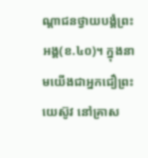ណ្តាជនថ្វាយបង្គំព្រះអង្គ(ខ.៤០)។ ក្នុងនាមយើងជាអ្នកជឿព្រះយេស៊ូវ នៅគ្រាស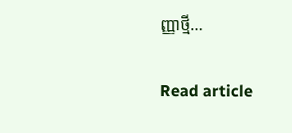ញ្ញាថ្មី…

Read article